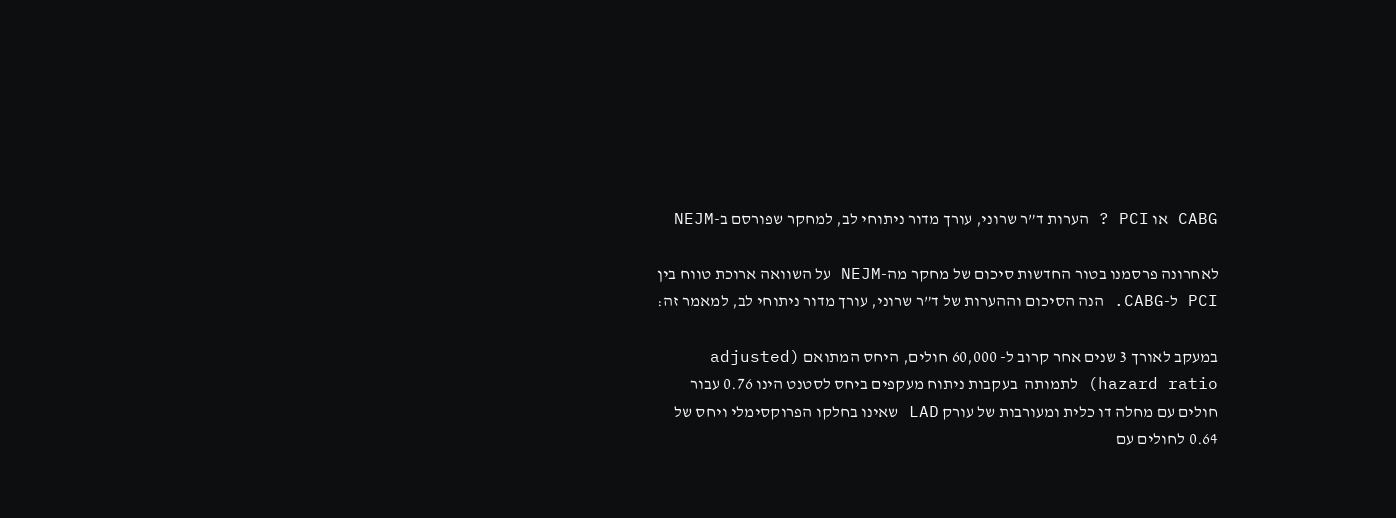CABG או PCI ? הערות ד”ר שרוני, עורך מדור ניתוחי לב, למחקר שפורסם ב-NEJM

לאחרונה פרסמנו בטור החדשות סיכום של מחקר מה-NEJM על השוואה ארוכת טווח בין PCI ל-CABG. הנה הסיכום וההערות של ד”ר שרוני, עורך מדור ניתוחי לב, למאמר זה:

במעקב לאורך 3 שנים אחר קרוב ל- 60,000 חולים, היחס המתואם (adjusted hazard ratio) לתמותה  בעקבות ניתוח מעקפים ביחס לסטנט הינו 0.76 עבור חולים עם מחלה דו כלית ומעורבות של עורק LAD שאינו בחלקו הפרוקסימלי ויחס של 0.64 לחולים עם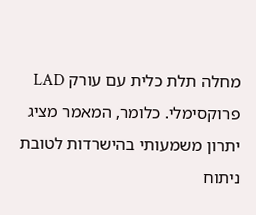מחלה תלת כלית עם עורק LAD פרוקסימלי. כלומר, המאמר מציג יתרון משמעותי בהישרדות לטובת ניתוח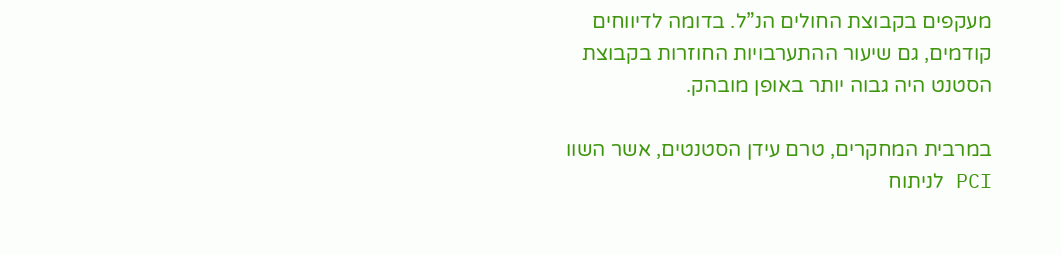מעקפים בקבוצת החולים הנ”ל. בדומה לדיווחים קודמים, גם שיעור ההתערבויות החוזרות בקבוצת הסטנט היה גבוה יותר באופן מובהק.

במרבית המחקרים, טרם עידן הסטנטים, אשר השוו PCI לניתוח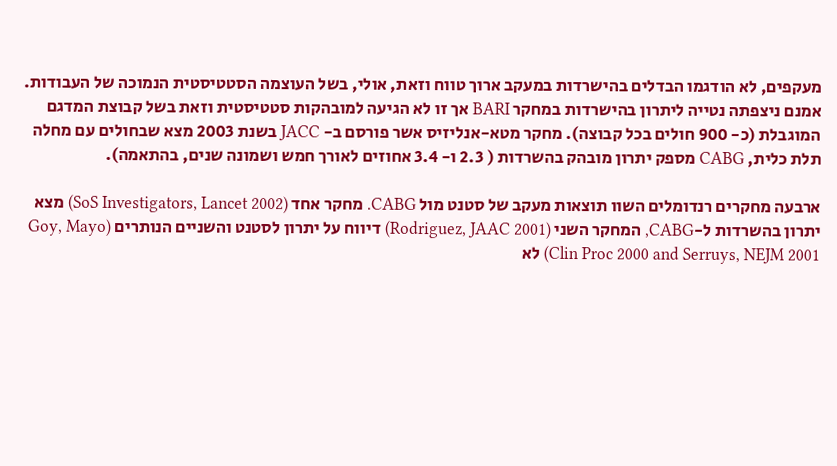מעקפים, לא הודגמו הבדלים בהישרדות במעקב ארוך טווח וזאת, אולי, בשל העוצמה הסטטיסטית הנמוכה של העבודות. אמנם ניצפתה נטייה ליתרון בהישרדות במחקר BARI אך זו לא הגיעה למובהקות סטטיסטית וזאת בשל קבוצת המדגם המוגבלת (כ- 900 חולים בכל קבוצה). מחקר מטא-אנליזיס אשר פורסם ב- JACC בשנת 2003 מצא שבחולים עם מחלה תלת כלית, CABG מספק יתרון מובהק בהשרדות ( 2.3 ו- 3.4 אחוזים לאורך חמש ושמונה שנים, בהתאמה).

ארבעה מחקרים רנדומלים השוו תוצאות מעקב של סטנט מול CABG. מחקר אחד (SoS Investigators, Lancet 2002) מצא יתרון בהשרדות ל-CABG, המחקר השני (Rodriguez, JAAC 2001) דיווח על יתרון לסטנט והשניים הנותרים (Goy, Mayo Clin Proc 2000 and Serruys, NEJM 2001) לא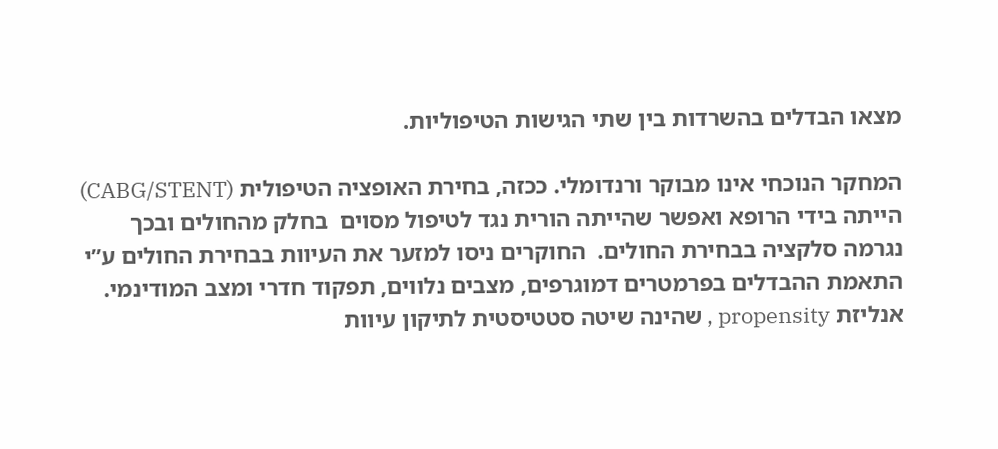מצאו הבדלים בהשרדות בין שתי הגישות הטיפוליות.

המחקר הנוכחי אינו מבוקר ורנדומלי. ככזה, בחירת האופציה הטיפולית (CABG/STENT) הייתה בידי הרופא ואפשר שהייתה הורית נגד לטיפול מסוים  בחלק מהחולים ובכך נגרמה סלקציה בבחירת החולים.  החוקרים ניסו למזער את העיוות בבחירת החולים ע”י התאמת ההבדלים בפרמטרים דמוגרפים, מצבים נלווים, תפקוד חדרי ומצב המודינמי. אנליזת propensity , שהינה שיטה סטטיסטית לתיקון עיוות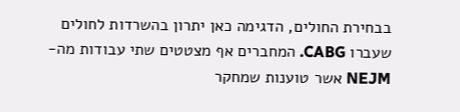בבחירת החולים, הדגימה כאן יתרון בהשרדות לחולים שעברו CABG. המחברים אף מצטטים שתי עבודות מה- NEJM אשר טוענות שמחקר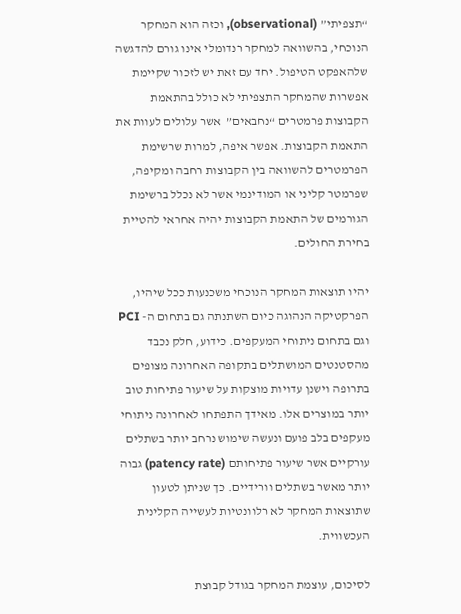“תצפיתי” (observational), וכזה הוא המחקר הנוכחי, בהשוואה למחקר רנדומלי אינו גורם להדגשה שלהאפקט הטיפול. יחד עם זאת יש לזכור שקיימת אפשרות שהמחקר התצפיתי לא כולל בהתאמת הקבוצות פרמטרים “נחבאים”  אשר עלולים לעוות את התאמת הקבוצות. אפשר איפה, למרות שרשימת הפרמטרים להשוואה בין הקבוצות רחבה ומקיפה,  שפרמטר קליני או המודינמי אשר לא נכלל ברשימת הגורמים של התאמת הקבוצות יהיה אחראי להטיית בחירת החולים.

יהיו תוצאות המחקר הנוכחי משכנעות ככל שיהיו, הפרקטיקה הנהוגה כיום השתנתה גם בתחום ה- PCI וגם בתחום ניתוחי המעקפים. כידוע, חלק נכבד מהסטנטים המושתלים בתקופה האחרונה מצופים בתרופה וישנן עדויות מוצקות על שיעור פתיחות טוב יותר במוצרים אלו. מאידך התפתחו לאחרונה ניתוחי מעקפים בלב פועם ונעשה שימוש נרחב יותר בשתלים עורקיים אשר שיעור פתיחותם (patency rate) גבוה יותר מאשר בשתלים וורידיים. כך שניתן לטעון שתוצאות המחקר לא רלוונטיות לעשייה הקלינית העכשווית.

לסיכום, עוצמת המחקר בגודל קבוצת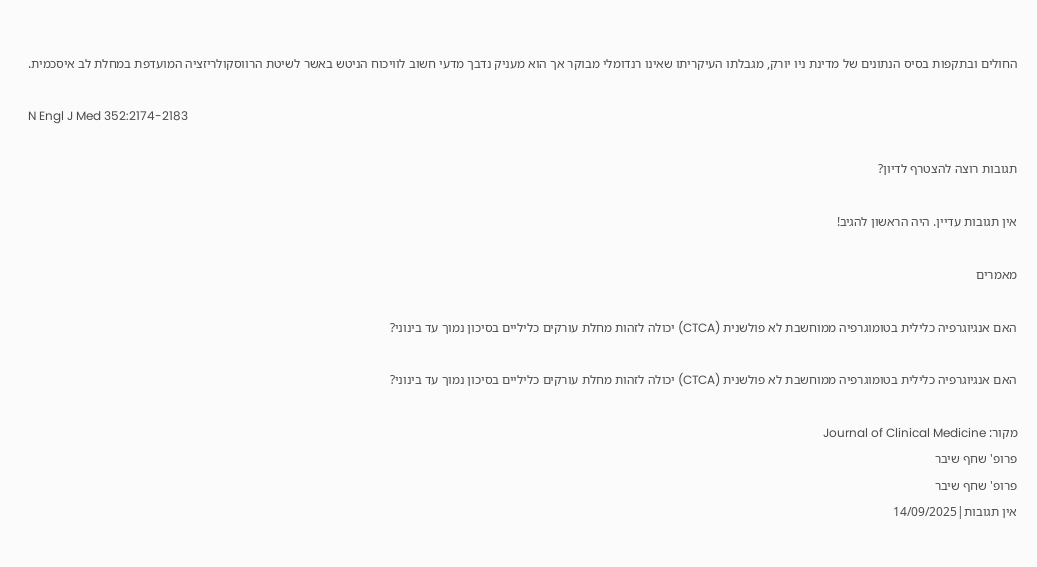החולים ובתקפות בסיס הנתונים של מדינת ניו יורק, מגבלתו העיקריתו שאינו רנדומלי מבוקר אך הוא מעניק נדבך מדעי חשוב לוויכוח הניטש באשר לשיטת הרווסקולריזציה המועדפת במחלת לב איסכמית.

N Engl J Med 352:2174-2183

תגובות רוצה להצטרף לדיון?

אין תגובות עדיין. היה הראשון להגיב!

מאמרים

האם אנגיוגרפיה כלילית בטומוגרפיה ממוחשבת לא פולשנית (CTCA) יכולה לזהות מחלת עורקים כליליים בסיכון נמוך עד בינוני?

האם אנגיוגרפיה כלילית בטומוגרפיה ממוחשבת לא פולשנית (CTCA) יכולה לזהות מחלת עורקים כליליים בסיכון נמוך עד בינוני?

מקור: Journal of Clinical Medicine
פרופ' שחף שיבר
פרופ' שחף שיבר
אין תגובות|14/09/2025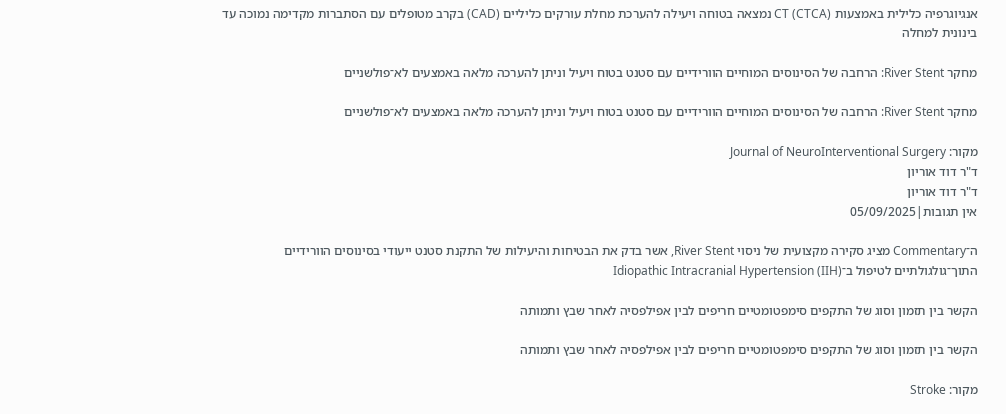אנגיוגרפיה כלילית באמצעות CT (CTCA) נמצאה בטוחה ויעילה להערכת מחלת עורקים כליליים (CAD) בקרב מטופלים עם הסתברות מקדימה נמוכה עד בינונית למחלה

מחקר River Stent: הרחבה של הסינוסים המוחיים הוורידיים עם סטנט בטוח ויעיל וניתן להערכה מלאה באמצעים לא־פולשניים

מחקר River Stent: הרחבה של הסינוסים המוחיים הוורידיים עם סטנט בטוח ויעיל וניתן להערכה מלאה באמצעים לא־פולשניים

מקור: Journal of NeuroInterventional Surgery
ד"ר דוד אוריון
ד"ר דוד אוריון
אין תגובות|05/09/2025

ה־Commentary מציג סקירה מקצועית של ניסוי River Stent, אשר בדק את הבטיחות והיעילות של התקנת סטנט ייעודי בסינוסים הוורידיים התוך־גולגולתיים לטיפול ב־Idiopathic Intracranial Hypertension (IIH)

הקשר בין תזמון וסוג של התקפים סימפטומטיים חריפים לבין אפילפסיה לאחר שבץ ותמותה

הקשר בין תזמון וסוג של התקפים סימפטומטיים חריפים לבין אפילפסיה לאחר שבץ ותמותה

מקור: Stroke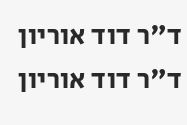ד"ר דוד אוריון
ד"ר דוד אוריון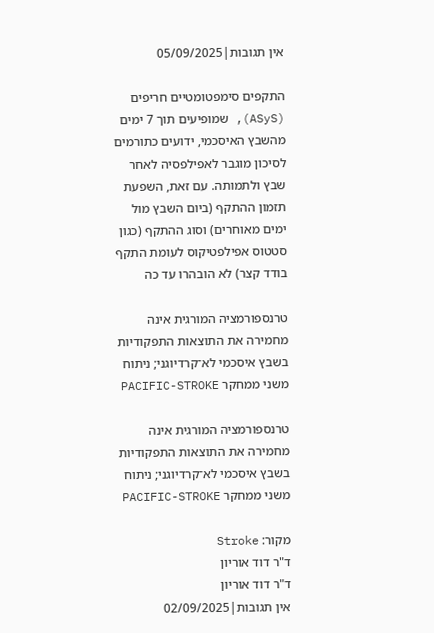אין תגובות|05/09/2025

התקפים סימפטומטיים חריפים (ASyS), שמופיעים תוך 7 ימים מהשבץ האיסכמי, ידועים כתורמים לסיכון מוגבר לאפילפסיה לאחר שבץ ולתמותה. עם זאת, השפעת תזמון ההתקף (ביום השבץ מול ימים מאוחרים) וסוג ההתקף (כגון סטטוס אפילפטיקוס לעומת התקף בודד קצר) לא הובהרו עד כה

טרנספורמציה המורגית אינה מחמירה את התוצאות התפקודיות בשבץ איסכמי לא־קרדיוגני; ניתוח משני ממחקר PACIFIC-STROKE

טרנספורמציה המורגית אינה מחמירה את התוצאות התפקודיות בשבץ איסכמי לא־קרדיוגני; ניתוח משני ממחקר PACIFIC-STROKE

מקור: Stroke
ד"ר דוד אוריון
ד"ר דוד אוריון
אין תגובות|02/09/2025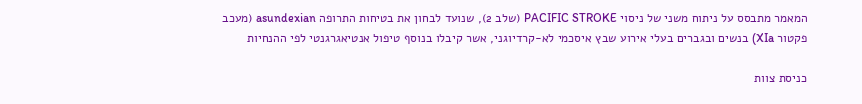המאמר מתבסס על ניתוח משני של ניסוי PACIFIC STROKE (שלב 2), שנועד לבחון את בטיחות התרופה asundexian (מעכב פקטור XIa) בנשים ובגברים בעלי אירוע שבץ איסכמי לא-קרדיוגני, אשר קיבלו בנוסף טיפול אנטיאגרגנטי לפי ההנחיות

כניסת צוות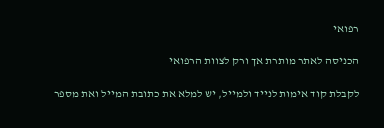רפואי

הכניסה לאתר מותרת אך ורק לצוות הרפואי

לקבלת קוד אימות לנייד ולמייל, יש למלא את כתובת המייל ואת מספר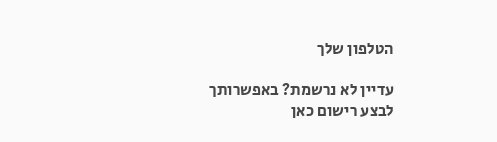הטלפון שלך

עדיין לא נרשמת? באפשרותך לבצע רישום כאן